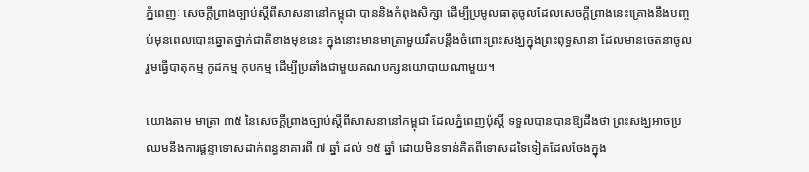ភ្នំពេញៈ សេចក្ដីព្រាងច្បាប់ស្ដីពីសាសនានៅកម្ពុជា បាននិងកំពុងសិក្សា ដើម្បីប្រមូលធាតុចូលដែលសេចក្ដីព្រាងនេះគ្រោងនឹងបញ្ចប់មុនពេលបោះឆ្នោតថ្នាក់ជាតិខាងមុខនេះ ក្នុងនោះមានមាត្រាមួយរឹតបន្តឹងចំពោះព្រះសង្ឃក្នុងព្រះពុទ្ធសានា ដែលមានចេតនាចូលរួមធ្វើបាតុកម្ម កូដកម្ម កុបកម្ម ដើម្បីប្រឆាំងជាមួយគណបក្សនយោបាយណាមួយ។

យោងតាម មាត្រា ៣៥ នៃសេចក្ដីព្រាងច្បាប់ស្ដីពីសាសនានៅកម្ពុជា ដែលភ្នំពេញប៉ុស្តិ៍ ទទួលបានបានឱ្យដឹងថា ព្រះសង្ឃអាចប្រឈមនឹងការផ្ដន្ទាទោសដាក់ពន្ធនាគារពី ៧ ឆ្នាំ ដល់ ១៥ ឆ្នាំ ដោយមិនទាន់គិតពីទោសដទៃទៀតដែលចែងក្នុង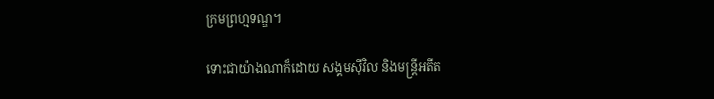ក្រមព្រហ្មទណ្ឌ។

ទោះជាយ៉ាងណាក៏ដោយ សង្គមស៊ីវិល និងមន្ដ្រីអតីត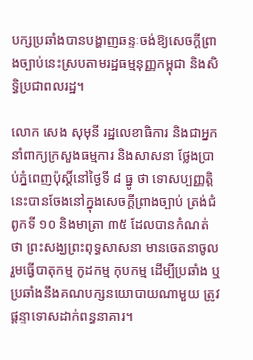បក្សប្រឆាំងបានបង្ហាញឆន្ទៈចង់ឱ្យសេចក្ដីព្រាងច្បាប់នេះស្របតាមរដ្ឋធម្មនុញ្ញកម្ពុជា និងសិទ្ធិប្រជាពលរដ្ឋ។

លោក សេង សុមុនី រដ្ឋលេខាធិការ និងជាអ្នកនាំពាក្យក្រសួងធម្មការ និងសាសនា ថ្លែងប្រាប់ភ្នំពេញប៉ុស្ដិ៍នៅថ្ងៃទី ៨ ធ្នូ ថា ទោសប្បញ្ញត្តិនេះបានចែងនៅក្នុងសេចក្ដីព្រាងច្បាប់ ត្រង់ជំពូកទី ១០ និងមាត្រា ៣៥ ដែលបានកំណត់ថា ព្រះសង្ឃព្រះពុទ្ធសាសនា មានចេតនាចូលរួមធ្វើបាតុកម្ម កូដកម្ម កុបកម្ម ដើម្បីប្រឆាំង ឬប្រឆាំងនឹងគណបក្សនយោបាយណាមួយ ត្រូវផ្ដន្ទាទោសដាក់ពន្ធនាគារ។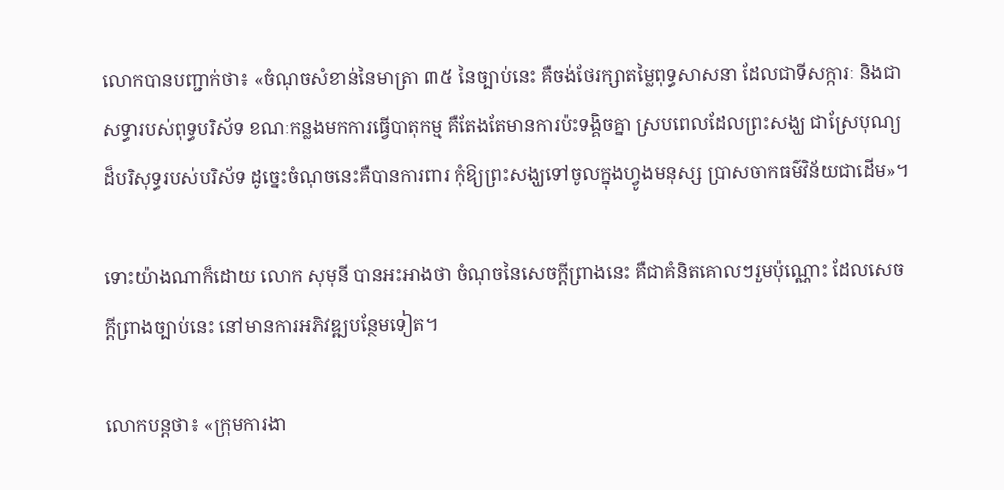លោកបានបញ្ជាក់ថា៖ «ចំណុចសំខាន់នៃមាត្រា ៣៥ នៃច្បាប់នេះ គឺចង់ថែរក្សាតម្លៃពុទ្ធសាសនា ដែលជាទីសក្ការៈ និងជាសទ្ធារបស់ពុទ្ធបរិស័ទ ខណៈកន្លងមកការធ្វើបាតុកម្ម គឺតែងតែមានការប៉ះទង្គិចគ្នា ស្របពេលដែលព្រះសង្ឃ ជាស្រែបុណ្យដ៏បរិសុទ្ធរបស់បរិស័ទ ដូច្នេះចំណុចនេះគឺបានការពារ កុំឱ្យព្រះសង្ឃទៅចូលក្នុងហ្វូងមនុស្ស ប្រាសចាកធម៌វិន័យជាដើម»។

ទោះយ៉ាងណាក៏ដោយ លោក សុមុនី បានអះអាងថា ចំណុចនៃសេចក្ដីព្រាងនេះ គឺជាគំនិតគោលៗរួមប៉ុណ្ណោះ ដែលសេចក្ដីព្រាងច្បាប់នេះ នៅមានការអភិវឌ្ឍបន្ថែមទៀត។

លោកបន្តថា៖ «ក្រុមការងា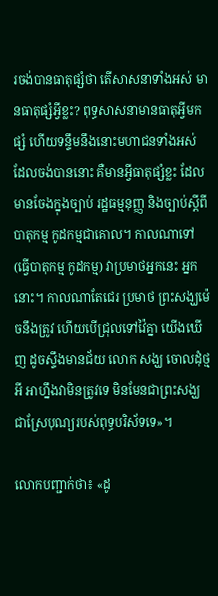រចង់បានធាតុផ្សំថា តើសាសនាទាំងអស់ មានធាតុផ្សំអ្វីខ្លះ? ពុទ្ធសាសនាមានធាតុអ្វីមកផ្សំ ហើយទន្ទឹមនឹងនោះមហាជនទាំងអស់ ដែលចង់បាននោះ គឺមានអ្វីធាតុផ្សំខ្លះ ដែលមានចែងក្នុងច្បាប់ រដ្ឋធម្មនុញ្ញ និងច្បាប់ស្ដីពីបាតុកម្ម កូដកម្មជាគោល។ កាលណាទៅ (ធ្វើបាតុកម្ម កូដកម្ម) វាប្រមាថអ្នកនេះ អ្នកនោះ។ កាលណាតែជេរ ប្រមាថ ព្រះសង្ឃម៉េចនឹងត្រូវ ហើយបើជ្រុលទៅវ៉ៃគ្នា យើងឃើញ ដូចស្ទឹងមានជ័យ លោក សង្ឃ ចោលដុំថ្មអី អាហ្នឹងវាមិនត្រូវទេ មិនមែនជាព្រះសង្ឃជាស្រែបុណ្យរបស់ពុទ្ធបរិស័ទទេ»។

លោកបញ្ជាក់ថា៖ «ដូ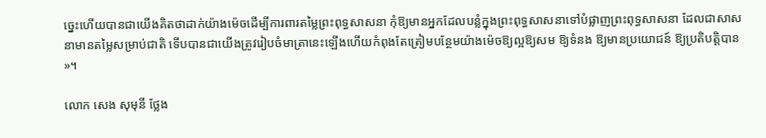ច្នេះហើយបានជាយើងគិតថាដាក់យ៉ាងម៉េចដើម្បីការពារតម្លៃព្រះពុទ្ធសាសនា កុំឱ្យមានអ្នកដែលបន្លំក្នុងព្រះពុទ្ធសាសនាទៅបំផ្លាញព្រះពុទ្ធសាសនា ដែលជាសាសនាមានតម្លៃសម្រាប់ជាតិ ទើបបានជាយើងត្រូវរៀបចំមាត្រានេះឡើងហើយកំពុងតែត្រៀមបន្ថែមយ៉ាងម៉េចឱ្យល្អឱ្យសម ឱ្យទំនង ឱ្យមានប្រយោជន៍ ឱ្យប្រតិបត្ដិបាន»។

លោក សេង សុមុនី ថ្លែង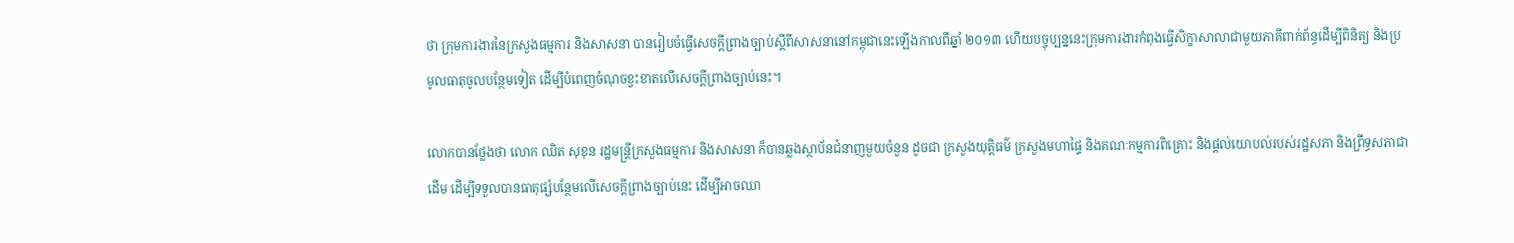ថា ក្រុមការងារនៃក្រសួងធម្មការ និងសាសនា បានរៀបចំធ្វើសេចក្តីព្រាងច្បាប់ស្តីពីសាសនានៅកម្ពុជានេះឡើងកាលពីឆ្នាំ ២០១៣ ហើយបច្ចុប្បន្ននេះក្រុមការងារកំពុងធ្វើសិក្ខាសាលាជាមួយភាគីពាក់ព័ន្ធដើម្បីពិនិត្យ និងប្រមូលធាតុចូលបន្ថែមទៀត ដើម្បីបំពេញចំណុចខ្វះខាតលើសេចក្ដីព្រាងច្បាប់នេះ។

លោកបានថ្លែងថា លោក ឈិត សុខុន រដ្ឋមន្ដ្រីក្រសួងធម្មការ និងសាសនា ក៏បានឆ្លងស្ថាប័នជំនាញមួយចំនួន ដូចជា ក្រសួងយុត្តិធម៌ ក្រសួងមហាផ្ទៃ និងគណៈកម្មការពិគ្រោះ និងផ្ដល់យោបល់របស់រដ្ឋសភា និងព្រឹទ្ធសភាជាដើម ដើម្បីទទួលបានធាតុផ្សំបន្ថែមលើសេចក្ដីព្រាងច្បាប់នេះ ដើម្បីអាចឈា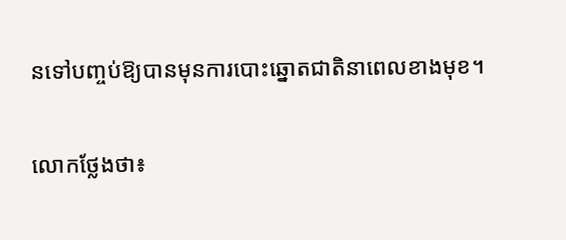នទៅបញ្ចប់ឱ្យបានមុនការបោះឆ្នោតជាតិនាពេលខាងមុខ។

លោកថ្លែងថា៖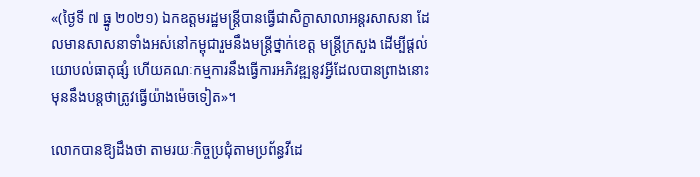«(ថ្ងៃទី ៧ ធ្នូ ២០២១) ឯកឧត្ដមរដ្ឋមន្ដ្រីបានធ្វើជាសិក្ខាសាលាអន្តរសាសនា ដែលមានសាសនាទាំងអស់នៅកម្ពុជារួមនឹងមន្ដ្រីថ្នាក់ខេត្ដ មន្ដ្រីក្រសួង ដើម្បីផ្ដល់យោបល់ធាតុផ្សំ ហើយគណៈកម្មការនឹងធ្វើការអភិវឌ្ឍនូវអ្វីដែលបានព្រាងនោះមុននឹងបន្តថាត្រូវធ្វើយ៉ាងម៉េចទៀត»។

លោកបានឱ្យដឹងថា តាមរយៈកិច្ចប្រជុំតាមប្រព័ន្ធវីដេ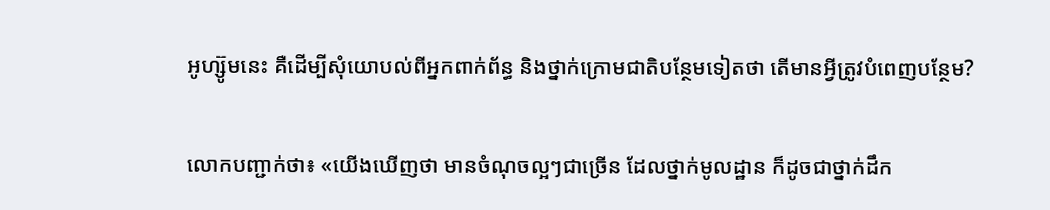អូហ្ស៊ូមនេះ គឺដើម្បីសុំយោបល់ពីអ្នកពាក់ព័ន្ធ និងថ្នាក់ក្រោមជាតិបន្ថែមទៀតថា តើមានអ្វីត្រូវបំពេញបន្ថែម?

លោកបញ្ជាក់ថា៖ «យើងឃើញថា មានចំណុចល្អៗជាច្រើន ដែលថ្នាក់មូលដ្ឋាន ក៏ដូចជាថ្នាក់ដឹក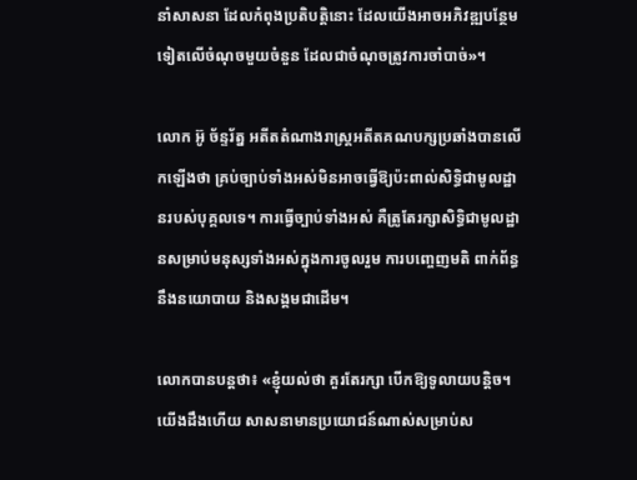នាំសាសនា ដែលកំពុងប្រតិបត្ដិនោះ ដែលយើងអាចអភិវឌ្ឍបន្ថែមទៀតលើចំណុចមួយចំនួន ដែលជាចំណុចត្រូវការចាំបាច់»។

លោក អ៊ូ ច័ន្ទរ័ត្ន អតីតតំណាងរាស្ត្រអតីតគណបក្សប្រឆាំងបានលើកឡើងថា គ្រប់ច្បាប់ទាំងអស់មិនអាចធ្វើឱ្យប៉ះពាល់សិទ្ធិជាមូលដ្ឋានរបស់បុគ្គលទេ។ ការធ្វើច្បាប់ទាំងអស់ គឺត្រូតែរក្សាសិទ្ធិជាមូលដ្ឋានសម្រាប់មនុស្សទាំងអស់ក្នុងការចូលរួម ការបញ្ចេញមតិ ពាក់ព័ន្ធនឹងនយោបាយ និងសង្គមជាដើម។

លោកបានបន្តថា៖ «ខ្ញុំយល់ថា គួរតែរក្សា បើកឱ្យទូលាយបន្តិច។ យើងដឹងហើយ សាសនាមានប្រយោជន៍ណាស់សម្រាប់ស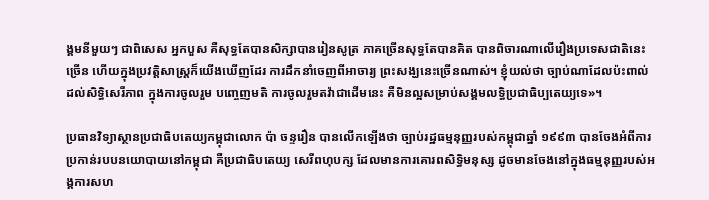ង្គមនីមួយៗ ជាពិសេស អ្នកបួស គឺសុទ្ធតែបានសិក្សាបានរៀនសូត្រ ភាគច្រើនសុទ្ធតែបានគិត បានពិចារណាលើរឿងប្រទេសជាតិនេះច្រើន ហើយក្នុងប្រវត្ដិសាស្ដ្រក៏យើងឃើញដែរ ការដឹកនាំចេញពីអាចារ្យ ព្រះសង្ឃនេះច្រើនណាស់។ ខ្ញុំយល់ថា ច្បាប់ណាដែលប៉ះពាល់ដល់សិទ្ធិសេរីភាព ក្នុងការចូលរួម បញ្ចេញមតិ ការចូលរួមតវ៉ាជាដើមនេះ គឺមិនល្អសម្រាប់សង្គមលទ្ធិប្រជាធិប្បតេយ្យទេ»។

ប្រធានវិទ្យាស្ថានប្រជាធិបតេយ្យកម្ពុជាលោក ប៉ា ចន្ទរឿន បានលើកឡើងថា ច្បាប់រដ្ឋធម្មនុញ្ញរបស់កម្ពុជាឆ្នាំ ១៩៩៣ បានចែងអំពីការប្រកាន់របបនយោបាយនៅកម្ពុជា គឺប្រជាធិបតេយ្យ សេរីពហុបក្ស ដែលមានការគោរពសិទ្ធិមនុស្ស ដូចមានចែងនៅក្នុងធម្មនុញ្ញរបស់អង្គការសហ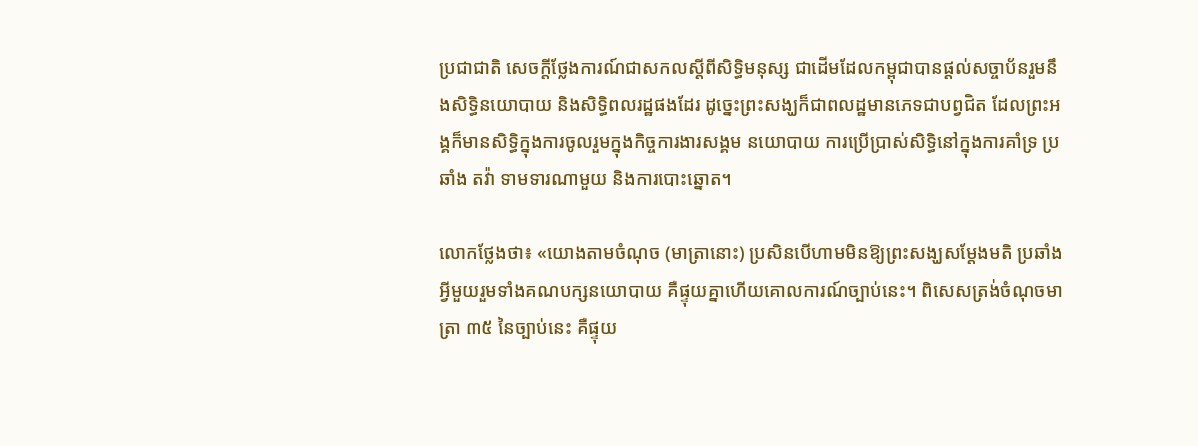ប្រជាជាតិ សេចក្ដីថ្លែងការណ៍ជាសកលស្ដីពីសិទ្ធិមនុស្ស ជាដើមដែលកម្ពុជាបានផ្ដល់សច្ចាប័នរួមនឹងសិទ្ធិនយោបាយ និងសិទ្ធិពលរដ្ឋផងដែរ ដូច្នេះព្រះសង្ឃក៏ជាពលដ្ឋមានភេទជាបព្វជិត ដែលព្រះអង្គក៏មានសិទ្ធិក្នុងការចូលរួមក្នុងកិច្ចការងារសង្គម នយោបាយ ការប្រើប្រាស់សិទ្ធិនៅក្នុងការគាំទ្រ ប្រឆាំង តវ៉ា ទាមទារណាមួយ និងការបោះឆ្នោត។

លោកថ្លែងថា៖ «យោងតាមចំណុច (មាត្រានោះ) ប្រសិនបើហាមមិនឱ្យព្រះសង្ឃសម្ដែងមតិ ប្រឆាំងអ្វីមួយរួមទាំងគណបក្សនយោបាយ គឺផ្ទុយគ្នាហើយគោលការណ៍ច្បាប់នេះ។ ពិសេសត្រង់ចំណុចមាត្រា ៣៥ នៃច្បាប់នេះ គឺផ្ទុយ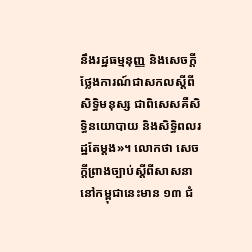នឹងរដ្ឋធម្មនុញ្ញ និងសេចក្ដីថ្លែងការណ៍ជាសកលស្ដីពីសិទ្ធិមនុស្ស ជាពិសេសគឺសិទ្ធិនយោបាយ និងសិទ្ធិពលរដ្ឋតែម្ដង»។ លោកថា សេចក្ដីព្រាងច្បាប់ស្ដីពីសាសនានៅកម្ពុជានេះមាន ១៣ ជំ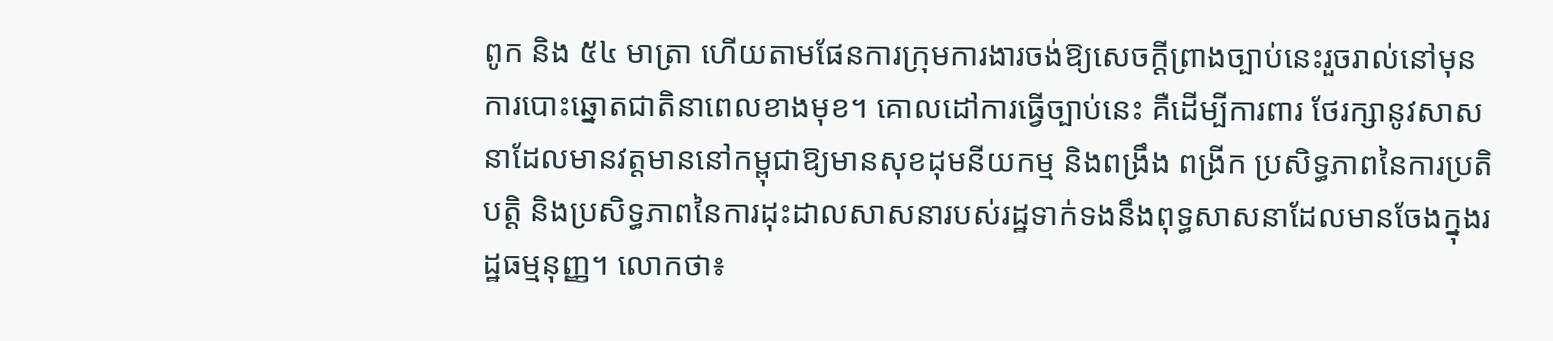ពូក និង ៥៤ មាត្រា ហើយតាមផែនការក្រុមការងារចង់ឱ្យសេចក្ដីព្រាងច្បាប់នេះរួចរាល់នៅមុនការបោះឆ្នោតជាតិនាពេលខាងមុខ។ គោលដៅការធ្វើច្បាប់នេះ គឺដើម្បីការពារ ថែរក្សានូវសាសនាដែលមានវត្ដមាននៅកម្ពុជាឱ្យមានសុខដុមនីយកម្ម និងពង្រឹង ពង្រីក ប្រសិទ្ធភាពនៃការប្រតិបត្ដិ និងប្រសិទ្ធភាពនៃការដុះដាលសាសនារបស់រដ្ឋទាក់ទងនឹងពុទ្ធសាសនាដែលមានចែងក្នុងរដ្ឋធម្មនុញ្ញ។ លោកថា៖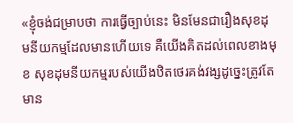«ខ្ញុំចង់ជម្រាបថា ការធ្វើច្បាប់នេះ មិនមែនជារឿងសុខដុមនីយកម្មដែលមានហើយទេ គឺយើងគិតដល់ពេលខាងមុខ សុខដុមនីយកម្មរបស់យើងឋិតថេរគង់វង្សដូច្នេះត្រូវតែមាន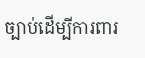ច្បាប់ដើម្បីការពារ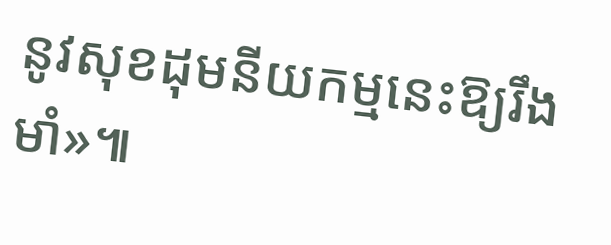នូវសុខដុមនីយកម្មនេះឱ្យរឹងមាំ»៕